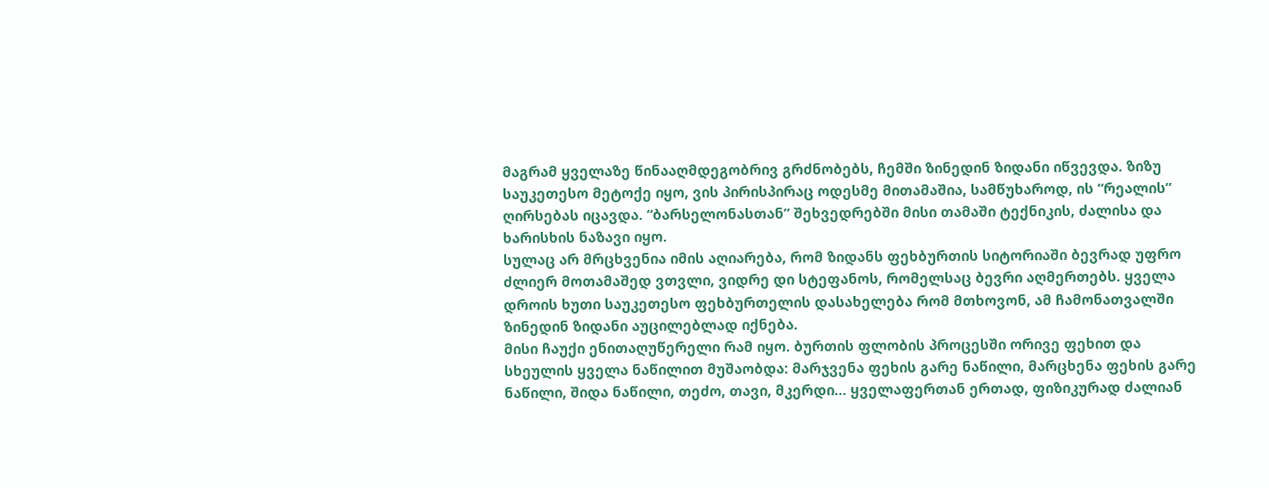მაგრამ ყველაზე წინააღმდეგობრივ გრძნობებს, ჩემში ზინედინ ზიდანი იწვევდა. ზიზუ საუკეთესო მეტოქე იყო, ვის პირისპირაც ოდესმე მითამაშია, სამწუხაროდ, ის “რეალის” ღირსებას იცავდა. “ბარსელონასთან” შეხვედრებში მისი თამაში ტექნიკის, ძალისა და ხარისხის ნაზავი იყო.
სულაც არ მრცხვენია იმის აღიარება, რომ ზიდანს ფეხბურთის სიტორიაში ბევრად უფრო ძლიერ მოთამაშედ ვთვლი, ვიდრე დი სტეფანოს, რომელსაც ბევრი აღმერთებს. ყველა დროის ხუთი საუკეთესო ფეხბურთელის დასახელება რომ მთხოვონ, ამ ჩამონათვალში ზინედინ ზიდანი აუცილებლად იქნება.
მისი ჩაუქი ენითაღუწერელი რამ იყო. ბურთის ფლობის პროცესში ორივე ფეხით და სხეულის ყველა ნაწილით მუშაობდა: მარჯვენა ფეხის გარე ნაწილი, მარცხენა ფეხის გარე ნაწილი, შიდა ნაწილი, თეძო, თავი, მკერდი… ყველაფერთან ერთად, ფიზიკურად ძალიან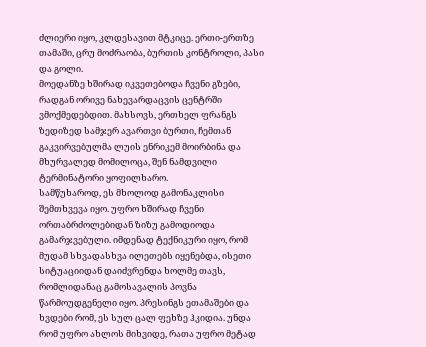ძლიერი იყო, კლდესავით მტკიცე. ერთი-ერთზე თამაში, ცრუ მოძრაობა, ბურთის კონტროლი, პასი და გოლი.
მოედანზე ხშირად იკვეთებოდა ჩვენი გზები, რადგან ორივე ნახევარდაცვის ცენტრში ვმოქმედებდით. მახსოვს, ერთხელ ფრანგს ზედიზედ სამჯერ ავართვი ბურთი, ჩემთან გაკვირვებულმა ლუის ენრიკემ მოირბინა და მხურვალედ მომილოცა, შენ ნამდვილი ტერმინატორი ყოფილხარო.
სამწუხაროდ, ეს მხოლოდ გამონაკლისი შემთხვევა იყო. უფრო ხშირად ჩვენი ორთაბრძოლებიდან ზიზუ გამოდიოდა გამარჯვებული. იმდენად ტექნიკური იყო, რომ მუდამ სხვადასხვა ილეთებს იყენებდა, ისეთი სიტუაციიდან დაიძვრენდა ხოლმე თავს, რომლიდანაც გამოსავალის პოვნა წარმოუდგენელი იყო. პრესინგს ეთამაშები და ხვდები რომ, ეს სულ ცალ ფეხზე ჰკიდია. უნდა რომ უფრო ახლოს მიხვიდე, რათა უფრო მეტად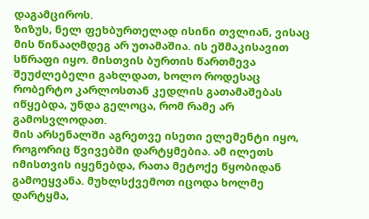დაგამციროს.
ზიზუს, ნელ ფეხბურთელად ისინი თვლიან, ვისაც მის წინააღმდეგ არ უთამაშია. ის ეშმაკისავით სწრაფი იყო. მისთვის ბურთის წართმევა შეუძლებელი გახლდათ, ხოლო როდესაც რობერტო კარლოსთან კედლის გათამაშებას იწყებდა, უნდა გელოცა, რომ რამე არ გამოსვლოდათ.
მის არსენალში აგრეთვე ისეთი ელემენტი იყო, როგორიც წვივებში დარტყმებია. ამ ილეთს იმისთვის იყენებდა, რათა მეტოქე წყობიდან გამოეყვანა. მუხლსქვემოთ იცოდა ხოლმე დარტყმა,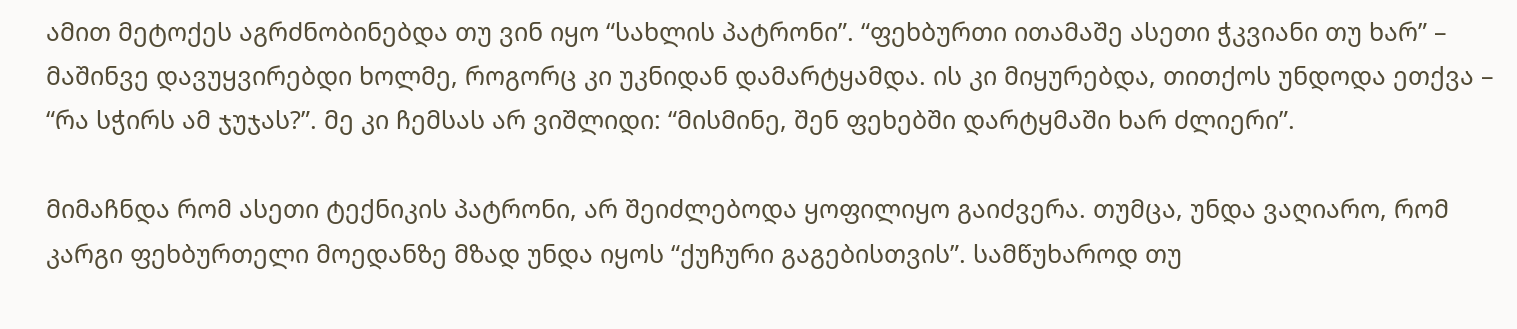ამით მეტოქეს აგრძნობინებდა თუ ვინ იყო “სახლის პატრონი”. “ფეხბურთი ითამაშე ასეთი ჭკვიანი თუ ხარ” – მაშინვე დავუყვირებდი ხოლმე, როგორც კი უკნიდან დამარტყამდა. ის კი მიყურებდა, თითქოს უნდოდა ეთქვა – “რა სჭირს ამ ჯუჯას?”. მე კი ჩემსას არ ვიშლიდი: “მისმინე, შენ ფეხებში დარტყმაში ხარ ძლიერი”.

მიმაჩნდა რომ ასეთი ტექნიკის პატრონი, არ შეიძლებოდა ყოფილიყო გაიძვერა. თუმცა, უნდა ვაღიარო, რომ კარგი ფეხბურთელი მოედანზე მზად უნდა იყოს “ქუჩური გაგებისთვის”. სამწუხაროდ თუ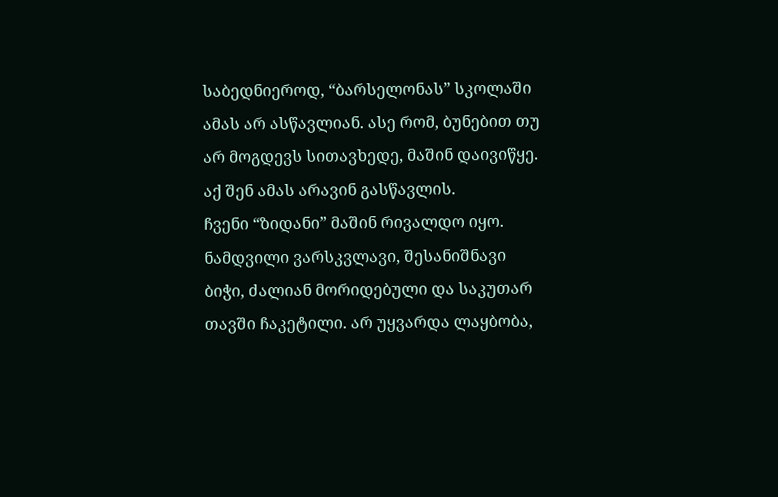საბედნიეროდ, “ბარსელონას” სკოლაში ამას არ ასწავლიან. ასე რომ, ბუნებით თუ არ მოგდევს სითავხედე, მაშინ დაივიწყე. აქ შენ ამას არავინ გასწავლის.
ჩვენი “ზიდანი” მაშინ რივალდო იყო. ნამდვილი ვარსკვლავი, შესანიშნავი ბიჭი, ძალიან მორიდებული და საკუთარ თავში ჩაკეტილი. არ უყვარდა ლაყბობა,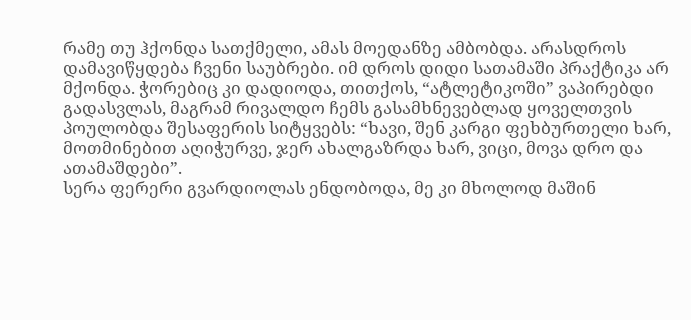რამე თუ ჰქონდა სათქმელი, ამას მოედანზე ამბობდა. არასდროს დამავიწყდება ჩვენი საუბრები. იმ დროს დიდი სათამაში პრაქტიკა არ მქონდა. ჭორებიც კი დადიოდა, თითქოს, “ატლეტიკოში” ვაპირებდი გადასვლას, მაგრამ რივალდო ჩემს გასამხნევებლად ყოველთვის პოულობდა შესაფერის სიტყვებს: “ხავი, შენ კარგი ფეხბურთელი ხარ, მოთმინებით აღიჭურვე, ჯერ ახალგაზრდა ხარ, ვიცი, მოვა დრო და ათამაშდები”.
სერა ფერერი გვარდიოლას ენდობოდა, მე კი მხოლოდ მაშინ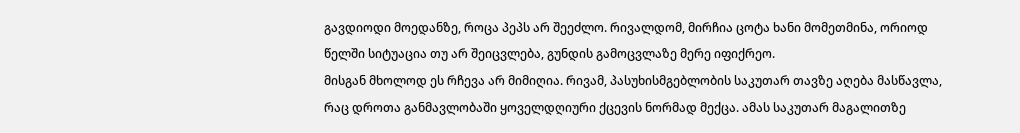გავდიოდი მოედანზე, როცა პეპს არ შეეძლო. რივალდომ, მირჩია ცოტა ხანი მომეთმინა, ორიოდ წელში სიტუაცია თუ არ შეიცვლება, გუნდის გამოცვლაზე მერე იფიქრეო.
მისგან მხოლოდ ეს რჩევა არ მიმიღია. რივამ, პასუხისმგებლობის საკუთარ თავზე აღება მასწავლა, რაც დროთა განმავლობაში ყოველდღიური ქცევის ნორმად მექცა. ამას საკუთარ მაგალითზე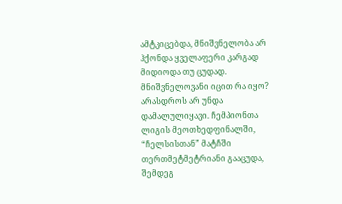ამტკიცებდა, მნიშვნელობა არ ჰქონდა ყველაფერი კარგად მიდიოდა თუ ცუდად. მნიშვნელოვანი იცით რა იყო? არასდროს არ უნდა დამალულიყავი. ჩემპიონთა ლიგის მეოთხედფინალში, “ჩელსისთან” მატჩში თერთმეტმეტრიანი გააცუდა, შემდეგ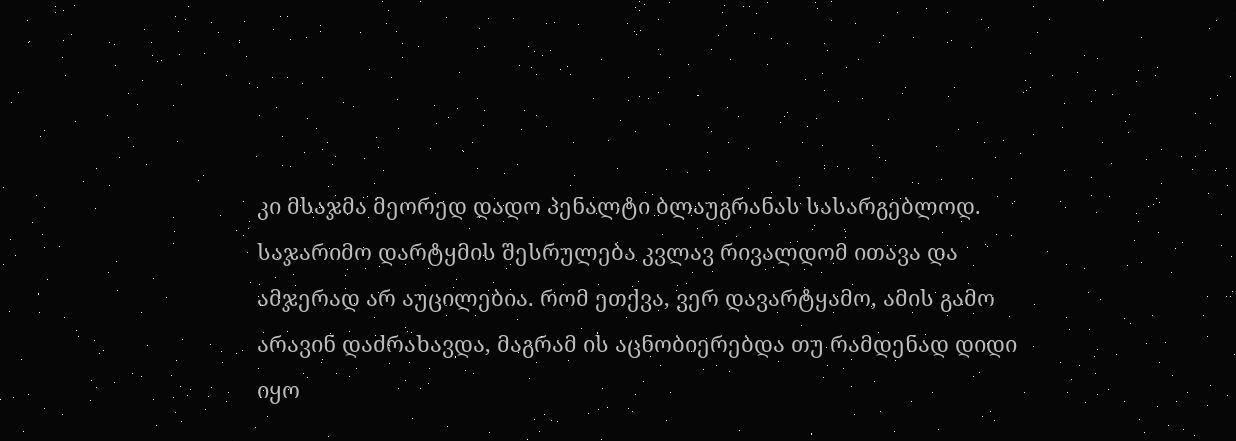კი მსაჯმა მეორედ დადო პენალტი ბლაუგრანას სასარგებლოდ. საჯარიმო დარტყმის შესრულება კვლავ რივალდომ ითავა და ამჯერად არ აუცილებია. რომ ეთქვა, ვერ დავარტყამო, ამის გამო არავინ დაძრახავდა, მაგრამ ის აცნობიერებდა თუ რამდენად დიდი იყო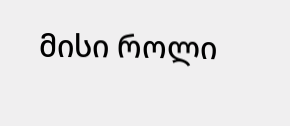მისი როლი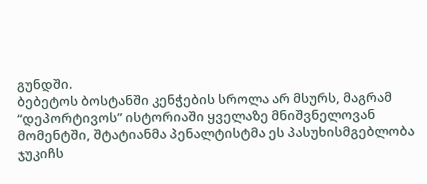გუნდში.
ბებეტოს ბოსტანში კენჭების სროლა არ მსურს, მაგრამ “დეპორტივოს” ისტორიაში ყველაზე მნიშვნელოვან მომენტში, შტატიანმა პენალტისტმა ეს პასუხისმგებლობა ჯუკიჩს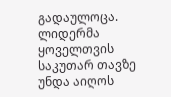გადაულოცა. ლიდერმა ყოველთვის საკუთარ თავზე უნდა აიღოს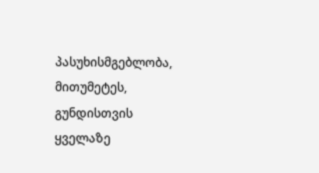პასუხისმგებლობა, მითუმეტეს, გუნდისთვის ყველაზე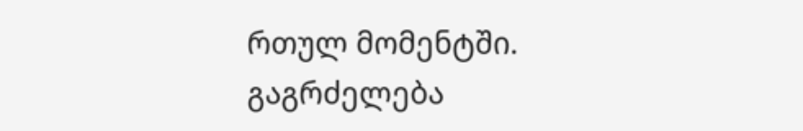რთულ მომენტში.
გაგრძელება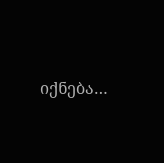იქნება…